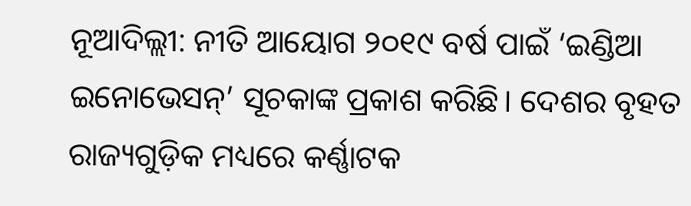ନୂଆଦିଲ୍ଲୀ: ନୀତି ଆୟୋଗ ୨୦୧୯ ବର୍ଷ ପାଇଁ ‘ଇଣ୍ଡିଆ ଇନୋଭେସନ୍’ ସୂଚକାଙ୍କ ପ୍ରକାଶ କରିଛି। ଦେଶର ବୃହତ ରାଜ୍ୟଗୁଡ଼ିକ ମଧ୍ୟରେ କର୍ଣ୍ଣାଟକ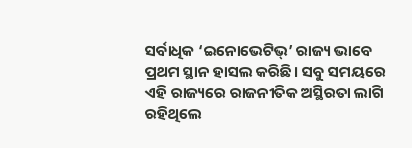ସର୍ବାଧିକ ‘ଇନୋଭେଟିଭ୍’ ରାଜ୍ୟ ଭାବେ ପ୍ରଥମ ସ୍ଥାନ ହାସଲ କରିଛି। ସବୁ ସମୟରେ ଏହି ରାଜ୍ୟରେ ରାଜନୀତିକ ଅସ୍ଥିରତା ଲାଗି ରହିଥିଲେ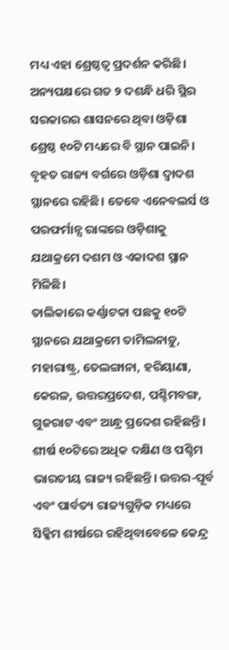ମଧ୍ୟ ଏହା ଶ୍ରେଷ୍ଠତ୍ୱ ପ୍ରଦର୍ଶନ କରିଛି। ଅନ୍ୟପକ୍ଷରେ ଗତ ୨ ଦଶନ୍ଧି ଧରି ସ୍ଥିର ସରକାରର ଶାସନରେ ଥିବା ଓଡ଼ିଶା ଶ୍ରେଷ୍ଠ ୧୦ଟି ମଧ୍ୟରେ ବି ସ୍ଥାନ ପାଇନି। ବୃହତ ରାଜ୍ୟ ବର୍ଗରେ ଓଡ଼ିଶା ଦ୍ୱାଦଶ ସ୍ଥାନରେ ରହିଛି। ତେବେ ଏନେବଲର୍ସ ଓ ପରଫର୍ମାନ୍ସ ରାଙ୍କରେ ଓଡ଼ିଶାକୁ ଯଥାକ୍ରମେ ଦଶମ ଓ ଏକାଦଶ ସ୍ଥାନ ମିଳିଛି।
ତାଲିକାରେ କର୍ଣ୍ଣାଟକା ପଛକୁ ୧୦ଟି ସ୍ଥାନରେ ଯଥାକ୍ରମେ ତାମିଲନାଡ଼ୁ, ମହାରାଷ୍ଟ୍ର, ତେଲଙ୍ଗାନା, ହରିୟାଣା, କେରଳ, ଉତ୍ତରପ୍ରଦେଶ, ପଶ୍ଚିମବଙ୍ଗ, ଗୁଜରାଟ ଏବଂ ଆନ୍ଧ୍ର ପ୍ରଦେଶ ରହିଛନ୍ତି। ଶୀର୍ଷ ୧୦ଟିରେ ଅଧିକ ଦକ୍ଷିଣ ଓ ପଶ୍ଚିମ ଭାରତୀୟ ରାଜ୍ୟ ରହିଛନ୍ତି। ଉତ୍ତର-ପୂର୍ବ ଏବଂ ପାର୍ବତ୍ୟ ରାଜ୍ୟଗୁଡ଼ିକ ମଧ୍ୟରେ ସିକ୍କିମ ଶୀର୍ଷରେ ରହିଥିବାବେଳେ କେନ୍ଦ୍ର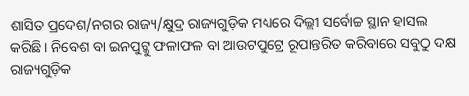ଶାସିତ ପ୍ରଦେଶ/ନଗର ରାଜ୍ୟ/କ୍ଷୁଦ୍ର ରାଜ୍ୟଗୁଡ଼ିକ ମଧ୍ୟରେ ଦିଲ୍ଲୀ ସର୍ବୋଚ୍ଚ ସ୍ଥାନ ହାସଲ କରିଛି। ନିବେଶ ବା ଇନପୁଟ୍କୁ ଫଳାଫଳ ବା ଆଉଟପୁଟ୍ରେ ରୂପାନ୍ତରିତ କରିବାରେ ସବୁଠୁ ଦକ୍ଷ ରାଜ୍ୟଗୁଡ଼ିକ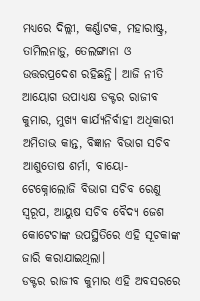ମଧ୍ୟରେ ଦିଲ୍ଲୀ, କର୍ଣ୍ଣାଟକ, ମହାରାଷ୍ଟ୍ର, ତାମିଲନାଡ଼ୁ, ତେଲଙ୍ଗାନା ଓ ଉତ୍ତରପ୍ରଦେଶ ରହିଛନ୍ତି। ଆଜି ନୀତି ଆୟୋଗ ଉପାଧ୍ୟକ୍ଷ ଡକ୍ଟର ରାଜୀବ କୁମାର, ମୁଖ୍ୟ କାର୍ଯ୍ୟନିର୍ବାହୀ ଅଧିକାରୀ ଅମିତାଭ କାନ୍ତ, ବିଜ୍ଞାନ ବିଭାଗ ସଚିବ ଆଶୁତୋଷ ଶର୍ମା, ବାୟୋ-ଟେକ୍ନୋଲୋଜି ବିଭାଗ ସଚିବ ରେଣୁ ସ୍ୱରୂପ, ଆୟୁଷ ସଚିବ ବୈଦ୍ୟ ଜେଶ କୋଟେଚାଙ୍କ ଉପସ୍ଥିତିରେ ଏହି ସୂଚକାଙ୍କ ଜାରି କରାଯାଇଥିଲା।
ଡକ୍ଟର ରାଜୀବ କୁମାର ଏହି ଅବସରରେ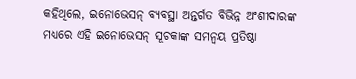କହିଥିଲେ, ଇନୋଭେସନ୍ ବ୍ୟବସ୍ଥା ଅନ୍ତର୍ଗତ ବିଭିନ୍ନ ଅଂଶୀଦାରଙ୍କ ମଧ୍ୟରେ ଏହି ଇନୋଭେସନ୍ ସୂଚକାଙ୍କ ସମନ୍ୱୟ ପ୍ରତିଷ୍ଠା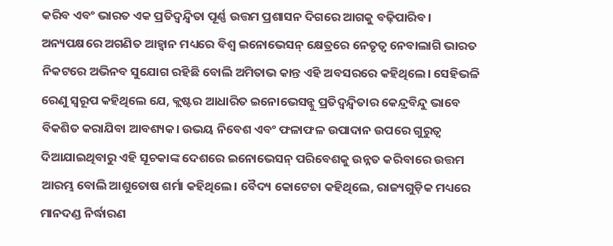କରିବ ଏବଂ ଭାରତ ଏକ ପ୍ରତିଦ୍ୱନ୍ଦ୍ୱିତା ପୂର୍ଣ୍ଣ ଉତ୍ତମ ପ୍ରଶାସନ ଦିଗରେ ଆଗକୁ ବଢ଼ିପାରିବ। ଅନ୍ୟପକ୍ଷରେ ଅଗଣିତ ଆହ୍ୱାନ ମଧ୍ୟରେ ବିଶ୍ୱ ଇନୋଭେସନ୍ କ୍ଷେତ୍ରରେ ନେତୃତ୍ୱ ନେବାଲାଗି ଭାରତ ନିକଟରେ ଅଭିନବ ସୁଯୋଗ ରହିଛି ବୋଲି ଅମିତାଭ କାନ୍ତ ଏହି ଅବସରରେ କହିଥିଲେ। ସେହିଭଳି ରେଣୁ ସ୍ୱରୂପ କହିଥିଲେ ଯେ, କ୍ଲଷ୍ଟର ଆଧାରିତ ଇନୋଭେସନ୍କୁ ପ୍ରତିଦ୍ୱନ୍ଦ୍ୱିତାର କେନ୍ଦ୍ରବିନ୍ଦୁ ଭାବେ ବିକଶିତ କରାଯିବା ଆବଶ୍ୟକ। ଉଭୟ ନିବେଶ ଏବଂ ଫଳାଫଳ ଉପାଦାନ ଉପରେ ଗୁରୁତ୍ୱ ଦିଆଯାଇଥିବାରୁ ଏହି ସୂଚକାଙ୍କ ଦେଶରେ ଇନୋଭେସନ୍ ପରିବେଶକୁ ଉନ୍ନତ କରିବାରେ ଉତ୍ତମ ଆରମ୍ଭ ବୋଲି ଆଶୁତୋଷ ଶର୍ମା କହିଥିଲେ। ବୈଦ୍ୟ କୋଟେଚା କହିଥିଲେ, ରାଜ୍ୟଗୁଡ଼ିକ ମଧ୍ୟରେ ମାନଦଣ୍ଡ ନିର୍ଦ୍ଧାରଣ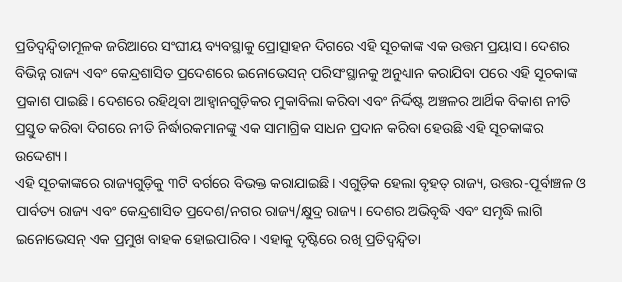ପ୍ରତିଦ୍ୱନ୍ଦ୍ୱିତାମୂଳକ ଜରିଆରେ ସଂଘୀୟ ବ୍ୟବସ୍ଥାକୁ ପ୍ରୋତ୍ସାହନ ଦିଗରେ ଏହି ସୂଚକାଙ୍କ ଏକ ଉତ୍ତମ ପ୍ରୟାସ। ଦେଶର ବିଭିନ୍ନ ରାଜ୍ୟ ଏବଂ କେନ୍ଦ୍ରଶାସିତ ପ୍ରଦେଶରେ ଇନୋଭେସନ୍ ପରିସଂସ୍ଥାନକୁ ଅନୁଧ୍ୟାନ କରାଯିବା ପରେ ଏହି ସୂଚକାଙ୍କ ପ୍ରକାଶ ପାଇଛି। ଦେଶରେ ରହିଥିବା ଆହ୍ୱାନଗୁଡ଼ିକର ମୁକାବିଲା କରିବା ଏବଂ ନିର୍ଦ୍ଦିଷ୍ଟ ଅଞ୍ଚଳର ଆର୍ଥିକ ବିକାଶ ନୀତି ପ୍ରସ୍ତୁତ କରିବା ଦିଗରେ ନୀତି ନିର୍ଦ୍ଧାରକମାନଙ୍କୁ ଏକ ସାମାଗ୍ରିକ ସାଧନ ପ୍ରଦାନ କରିବା ହେଉଛି ଏହି ସୂଚକାଙ୍କର ଉଦ୍ଦେଶ୍ୟ।
ଏହି ସୂଚକାଙ୍କରେ ରାଜ୍ୟଗୁଡ଼ିକୁ ୩ଟି ବର୍ଗରେ ବିଭକ୍ତ କରାଯାଇଛି। ଏଗୁଡ଼ିକ ହେଲା ବୃହତ୍ ରାଜ୍ୟ, ଉତ୍ତର-ପୂର୍ବାଞ୍ଚଳ ଓ ପାର୍ବତ୍ୟ ରାଜ୍ୟ ଏବଂ କେନ୍ଦ୍ରଶାସିତ ପ୍ରଦେଶ/ନଗର ରାଜ୍ୟ/କ୍ଷୁଦ୍ର ରାଜ୍ୟ। ଦେଶର ଅଭିବୃଦ୍ଧି ଏବଂ ସମୃଦ୍ଧି ଲାଗି ଇନୋଭେସନ୍ ଏକ ପ୍ରମୁଖ ବାହକ ହୋଇପାରିବ। ଏହାକୁ ଦୃଷ୍ଟିରେ ରଖି ପ୍ରତିଦ୍ୱନ୍ଦ୍ୱିତା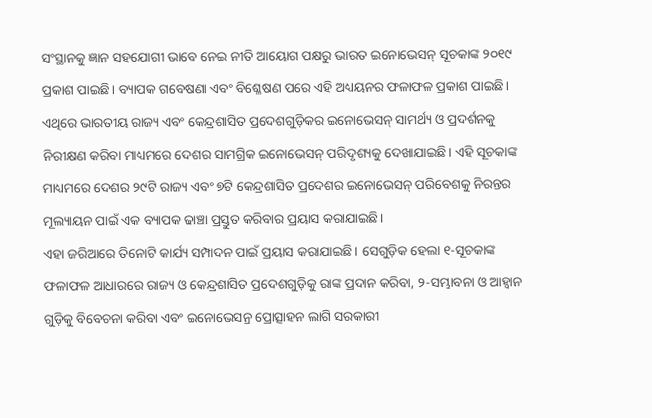ସଂସ୍ଥାନକୁ ଜ୍ଞାନ ସହଯୋଗୀ ଭାବେ ନେଇ ନୀତି ଆୟୋଗ ପକ୍ଷରୁ ଭାରତ ଇନୋଭେସନ୍ ସୂଚକାଙ୍କ ୨୦୧୯ ପ୍ରକାଶ ପାଇଛି। ବ୍ୟାପକ ଗବେଷଣା ଏବଂ ବିଶ୍ଳେଷଣ ପରେ ଏହି ଅଧ୍ୟୟନର ଫଳାଫଳ ପ୍ରକାଶ ପାଇଛି।
ଏଥିରେ ଭାରତୀୟ ରାଜ୍ୟ ଏବଂ କେନ୍ଦ୍ରଶାସିତ ପ୍ରଦେଶଗୁଡ଼ିକର ଇନୋଭେସନ୍ ସାମର୍ଥ୍ୟ ଓ ପ୍ରଦର୍ଶନକୁ ନିରୀକ୍ଷଣ କରିବା ମାଧ୍ୟମରେ ଦେଶର ସାମଗ୍ରିକ ଇନୋଭେସନ୍ ପରିଦୃଶ୍ୟକୁ ଦେଖାଯାଇଛି। ଏହି ସୂଚକାଙ୍କ ମାଧ୍ୟମରେ ଦେଶର ୨୯ଟି ରାଜ୍ୟ ଏବଂ ୭ଟି କେନ୍ଦ୍ରଶାସିତ ପ୍ରଦେଶର ଇନୋଭେସନ୍ ପରିବେଶକୁ ନିରନ୍ତର ମୂଲ୍ୟାୟନ ପାଇଁ ଏକ ବ୍ୟାପକ ଢାଞ୍ଚା ପ୍ରସ୍ତୁତ କରିବାର ପ୍ରୟାସ କରାଯାଇଛି।
ଏହା ଜରିଆରେ ତିନୋଟି କାର୍ଯ୍ୟ ସମ୍ପାଦନ ପାଇଁ ପ୍ରୟାସ କରାଯାଇଛି। ସେଗୁଡ଼ିକ ହେଲା ୧-ସୂଚକାଙ୍କ ଫଳାଫଳ ଆଧାରରେ ରାଜ୍ୟ ଓ କେନ୍ଦ୍ରଶାସିତ ପ୍ରଦେଶଗୁଡ଼ିକୁ ରାଙ୍କ ପ୍ରଦାନ କରିବା, ୨-ସମ୍ଭାବନା ଓ ଆହ୍ୱାନ ଗୁଡ଼ିକୁ ବିବେଚନା କରିବା ଏବଂ ଇନୋଭେସନ୍ର ପ୍ରୋତ୍ସାହନ ଲାଗି ସରକାରୀ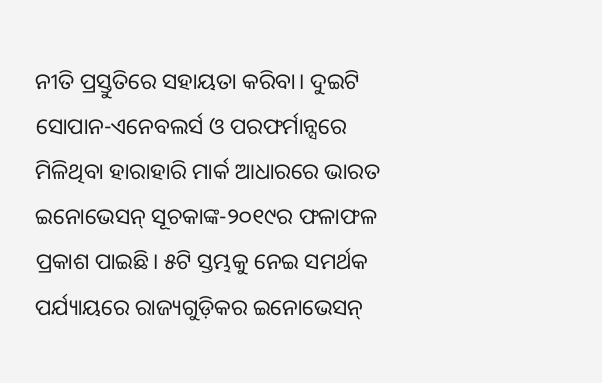ନୀତି ପ୍ରସ୍ତୁତିରେ ସହାୟତା କରିବା। ଦୁଇଟି ସୋପାନ-ଏନେବଲର୍ସ ଓ ପରଫର୍ମାନ୍ସରେ ମିଳିଥିବା ହାରାହାରି ମାର୍କ ଆଧାରରେ ଭାରତ ଇନୋଭେସନ୍ ସୂଚକାଙ୍କ-୨୦୧୯ର ଫଳାଫଳ ପ୍ରକାଶ ପାଇଛି। ୫ଟି ସ୍ତମ୍ଭକୁ ନେଇ ସମର୍ଥକ ପର୍ଯ୍ୟାୟରେ ରାଜ୍ୟଗୁଡ଼ିକର ଇନୋଭେସନ୍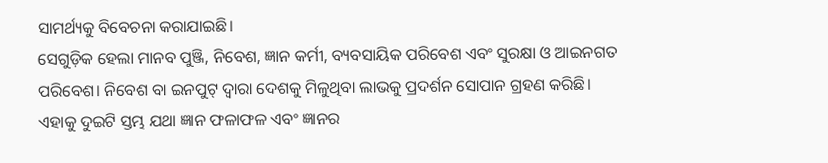ସାମର୍ଥ୍ୟକୁ ବିବେଚନା କରାଯାଇଛି।
ସେଗୁଡ଼ିକ ହେଲା ମାନବ ପୁଞ୍ଜି, ନିବେଶ, ଜ୍ଞାନ କର୍ମୀ, ବ୍ୟବସାୟିକ ପରିବେଶ ଏବଂ ସୁରକ୍ଷା ଓ ଆଇନଗତ ପରିବେଶ। ନିବେଶ ବା ଇନପୁଟ୍ ଦ୍ୱାରା ଦେଶକୁ ମିଳୁଥିବା ଲାଭକୁ ପ୍ରଦର୍ଶନ ସୋପାନ ଗ୍ରହଣ କରିଛି। ଏହାକୁ ଦୁଇଟି ସ୍ତମ୍ଭ ଯଥା ଜ୍ଞାନ ଫଳାଫଳ ଏବଂ ଜ୍ଞାନର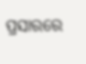ପ୍ରସାରରେ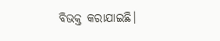ବିଭକ୍ତ କରାଯାଇଛି।